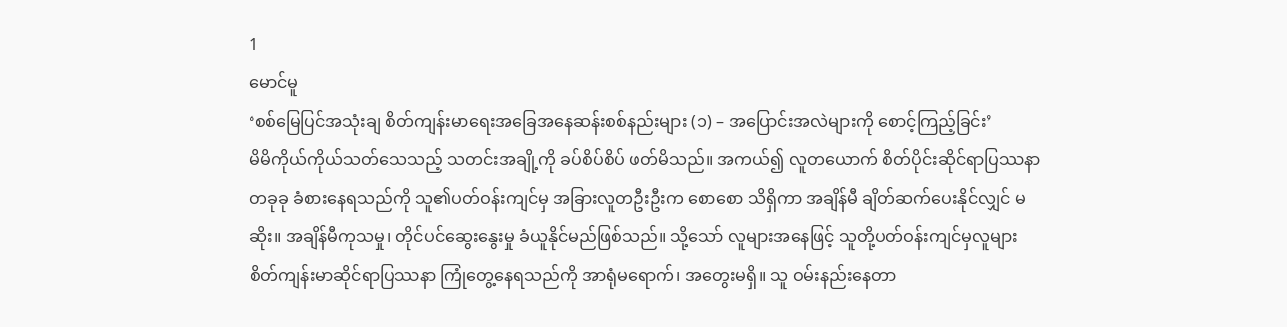1
မောင်မူ
‘စစ်မြေပြင်အသုံးချ စိတ်ကျန်းမာရေးအခြေအနေဆန်းစစ်နည်းများ (၁) – အပြောင်းအလဲများကို စောင့်ကြည့်ခြင်း’
မိမိကိုယ်ကိုယ်သတ်သေသည့် သတင်းအချို့ကို ခပ်စိပ်စိပ် ဖတ်မိသည်။ အကယ်၍ လူတယောက် စိတ်ပိုင်းဆိုင်ရာပြဿနာတခုခု ခံစားနေရသည်ကို သူ၏ပတ်ဝန်းကျင်မှ အခြားလူတဦးဦးက စောစော သိရှိကာ အချိန်မီ ချိတ်ဆက်ပေးနိုင်လျှင် မဆိုး။ အချိန်မီကုသမှု၊ တိုင်ပင်ဆွေးနွေးမှု ခံယူနိုင်မည်ဖြစ်သည်။ သို့သော် လူများအနေဖြင့် သူတို့ပတ်ဝန်းကျင်မှလူများ စိတ်ကျန်းမာဆိုင်ရာပြဿနာ ကြုံတွေ့နေရသည်ကို အာရုံမရောက်၊ အတွေးမရှိ။ သူ ဝမ်းနည်းနေတာ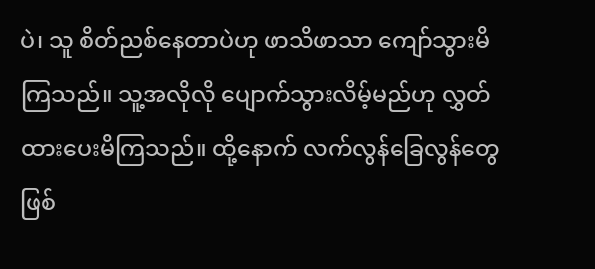ပဲ၊ သူ စိတ်ညစ်နေတာပဲဟု ဖာသိဖာသာ ကျော်သွားမိကြသည်။ သူ့အလိုလို ပျောက်သွားလိမ့်မည်ဟု လွှတ်ထားပေးမိကြသည်။ ထို့နောက် လက်လွန်ခြေလွန်တွေ ဖြစ်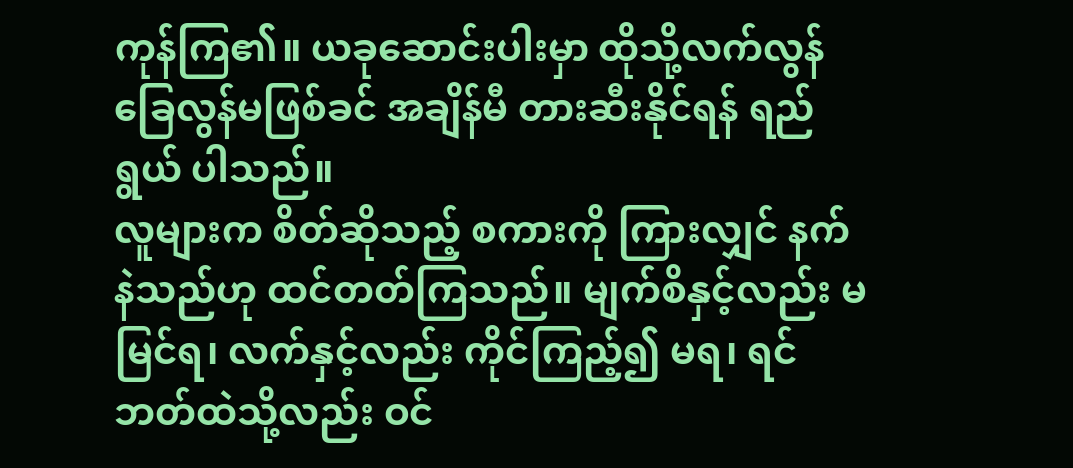ကုန်ကြ၏။ ယခုဆောင်းပါးမှာ ထိုသို့လက်လွန်ခြေလွန်မဖြစ်ခင် အချိန်မီ တားဆီးနိုင်ရန် ရည်ရွယ် ပါသည်။
လူများက စိတ်ဆိုသည့် စကားကို ကြားလျှင် နက်နဲသည်ဟု ထင်တတ်ကြသည်။ မျက်စိနှင့်လည်း မမြင်ရ၊ လက်နှင့်လည်း ကိုင်ကြည့်၍ မရ၊ ရင်ဘတ်ထဲသို့လည်း ဝင်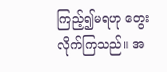ကြည့်၍မရဟု တွေးလိုက်ကြသည်။ အ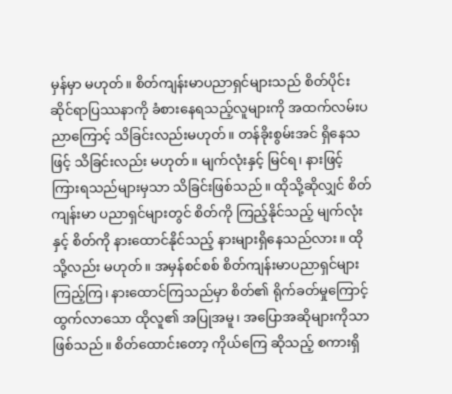မှန်မှာ မဟုတ်။ စိတ်ကျန်းမာပညာရှင်များသည် စိတ်ပိုင်းဆိုင်ရာပြဿနာကို ခံစားနေရသည့်လူများကို အထက်လမ်းပညာကြောင့် သိခြင်းလည်းမဟုတ်။ တန်ခိုးစွမ်းအင် ရှိနေသဖြင့် သိခြင်းလည်း မဟုတ်။ မျက်လုံးနှင့် မြင်ရ၊ နားဖြင့် ကြားရသည်များမှသာ သိခြင်းဖြစ်သည်။ ထိုသို့ဆိုလျှင် စိတ်ကျန်းမာ ပညာရှင်များတွင် စိတ်ကို ကြည့်နိုင်သည့် မျက်လုံးနှင့် စိတ်ကို နားထောင်နိုင်သည့် နားများရှိနေသည်လား။ ထိုသို့လည်း မဟုတ်။ အမှန်စင်စစ် စိတ်ကျန်းမာပညာရှင်များ ကြည့်ကြ၊ နားထောင်ကြသည်မှာ စိတ်၏ ရိုက်ခတ်မှုကြောင့် ထွက်လာသော ထိုလူ၏ အပြုအမူ၊ အပြောအဆိုများကိုသာ ဖြစ်သည်။ စိတ်ထောင်းတော့ ကိုယ်ကြေ ဆိုသည့် စကားရှိ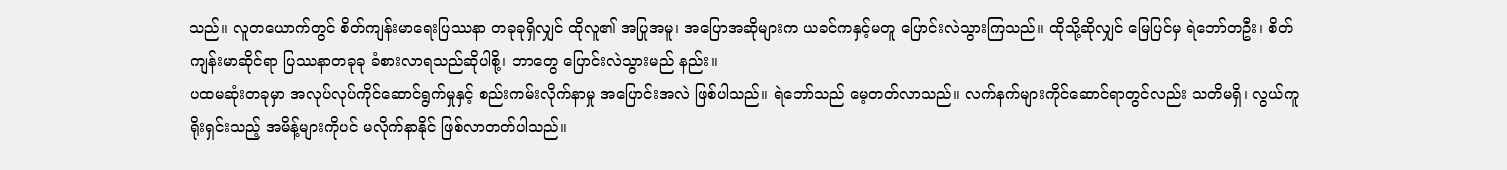သည်။ လူတယောက်တွင် စိတ်ကျန်းမာရေးပြဿနာ တခုခုရှိလျှင် ထိုလူ၏ အပြုအမူ၊ အပြောအဆိုများက ယခင်ကနှင့်မတူ ပြောင်းလဲသွားကြသည်။ ထိုသို့ဆိုလျှင် မြေပြင်မှ ရဲဘော်တဦး၊ စိတ်ကျန်းမာဆိုင်ရာ ပြဿနာတခုခု ခံစားလာရသည်ဆိုပါစို့၊ ဘာတွေ ပြောင်းလဲသွားမည် နည်း။
ပထမဆုံးတခုမှာ အလုပ်လုပ်ကိုင်ဆောင်ရွက်မှုနှင့် စည်းကမ်းလိုက်နာမှု အပြောင်းအလဲ ဖြစ်ပါသည်။ ရဲဘော်သည် မေ့တတ်လာသည်။ လက်နက်များကိုင်ဆောင်ရာတွင်လည်း သတိမရှိ၊ လွယ်ကူရိုးရှင်းသည့် အမိန့်များကိုပင် မလိုက်နာနိုင် ဖြစ်လာတတ်ပါသည်။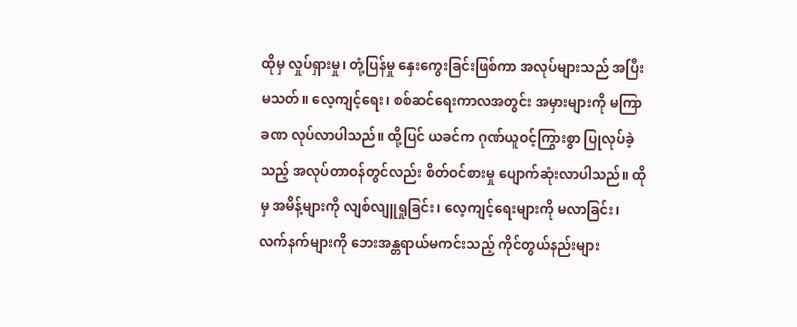ထိုမှ လှုပ်ရှားမှု၊ တုံ့ပြန်မှု နှေးကွေးခြင်းဖြစ်ကာ အလုပ်များသည် အပြီးမသတ်။ လေ့ကျင့်ရေး၊ စစ်ဆင်ရေးကာလအတွင်း အမှားများကို မကြာခဏ လုပ်လာပါသည်။ ထို့ပြင် ယခင်က ဂုဏ်ယူဝင့်ကြွားစွာ ပြုလုပ်ခဲ့သည့် အလုပ်တာဝန်တွင်လည်း စိတ်ဝင်စားမှု ပျောက်ဆုံးလာပါသည်။ ထိုမှ အမိန့်များကို လျစ်လျူရှုခြင်း၊ လေ့ကျင့်ရေးများကို မလာခြင်း၊ လက်နက်များကို ဘေးအန္တရာယ်မကင်းသည့် ကိုင်တွယ်နည်းများ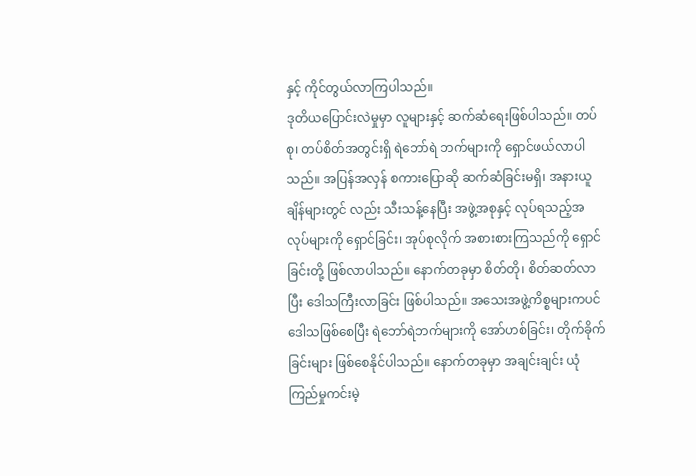နှင့် ကိုင်တွယ်လာကြပါသည်။
ဒုတိယပြောင်းလဲမှုမှာ လူများနှင့် ဆက်ဆံရေးဖြစ်ပါသည်။ တပ်စု၊ တပ်စိတ်အတွင်းရှိ ရဲဘော်ရဲ ဘက်များကို ရှောင်ဖယ်လာပါသည်။ အပြန်အလှန် စကားပြောဆို ဆက်ဆံခြင်းမရှိ၊ အနားယူချိန်များတွင် လည်း သီးသန့်နေပြီး အဖွဲ့အစုနှင့် လုပ်ရသည့်အလုပ်များကို ရှောင်ခြင်း၊ အုပ်စုလိုက် အစားစားကြသည်ကို ရှောင်ခြင်းတို့ ဖြစ်လာပါသည်။ နောက်တခုမှာ စိတ်တို၊ စိတ်ဆတ်လာပြီး ဒေါသကြီးလာခြင်း ဖြစ်ပါသည်။ အသေးအဖွဲ့ကိစ္စများကပင် ဒေါသဖြစ်စေပြီး ရဲဘော်ရဲဘက်များကို အော်ဟစ်ခြင်း၊ တိုက်ခိုက်ခြင်းများ ဖြစ်စေနိုင်ပါသည်။ နောက်တခုမှာ အချင်းချင်း ယုံကြည်မှုကင်းမဲ့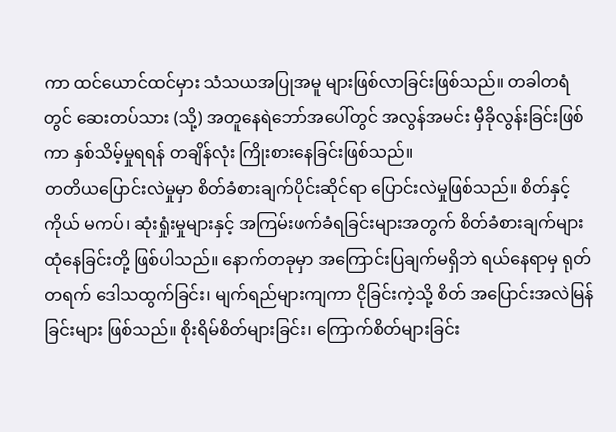ကာ ထင်ယောင်ထင်မှား သံသယအပြုအမူ များဖြစ်လာခြင်းဖြစ်သည်။ တခါတရံတွင် ဆေးတပ်သား (သို့) အတူနေရဲဘော်အပေါ်တွင် အလွန်အမင်း မှီခိုလွန်းခြင်းဖြစ်ကာ နှစ်သိမ့်မှုရရန် တချိန်လုံး ကြိုးစားနေခြင်းဖြစ်သည်။
တတိယပြောင်းလဲမှုမှာ စိတ်ခံစားချက်ပိုင်းဆိုင်ရာ ပြောင်းလဲမှုဖြစ်သည်။ စိတ်နှင့်ကိုယ် မကပ်၊ ဆုံးရှုံးမှုများနှင့် အကြမ်းဖက်ခံရခြင်းများအတွက် စိတ်ခံစားချက်များ ထုံနေခြင်းတို့ ဖြစ်ပါသည်။ နောက်တခုမှာ အကြောင်းပြချက်မရှိဘဲ ရယ်နေရာမှ ရုတ်တရက် ဒေါသထွက်ခြင်း၊ မျက်ရည်များကျကာ ငိုခြင်းကဲ့သို့ စိတ် အပြောင်းအလဲမြန်ခြင်းများ ဖြစ်သည်။ စိုးရိမ်စိတ်များခြင်း၊ ကြောက်စိတ်များခြင်း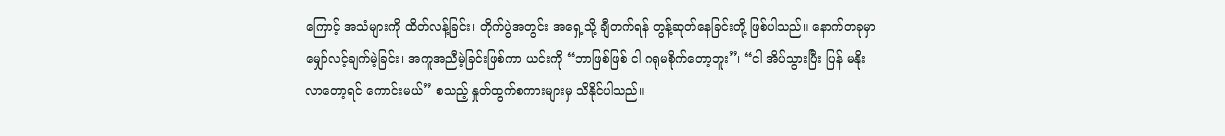ကြောင့် အသံများကို ထိတ်လန့်ခြင်း၊ တိုက်ပွဲအတွင်း အရှေ့သို့ ချီတက်ရန် တွန့်ဆုတ်နေခြင်းတို့ ဖြစ်ပါသည်။ နောက်တခုမှာ မျှော်လင့်ချက်မဲ့ခြင်း၊ အကူအညီမဲ့ခြင်းဖြစ်ကာ ယင်းကို “ဘာဖြစ်ဖြစ် ငါ ဂရုမစိုက်တော့ဘူး”၊ “ငါ အိပ်သွားပြီး ပြန် မနိုးလာတော့ရင် ကောင်းမယ်” စသည့် နှုတ်ထွက်စကားများမှ သိနိုင်ပါသည်။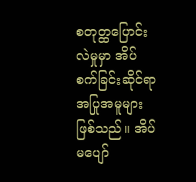စတုတ္ထပြောင်းလဲမှုမှာ အိပ်စက်ခြင်းဆိုင်ရာ အပြုအမူများဖြစ်သည်။ အိပ်မပျော်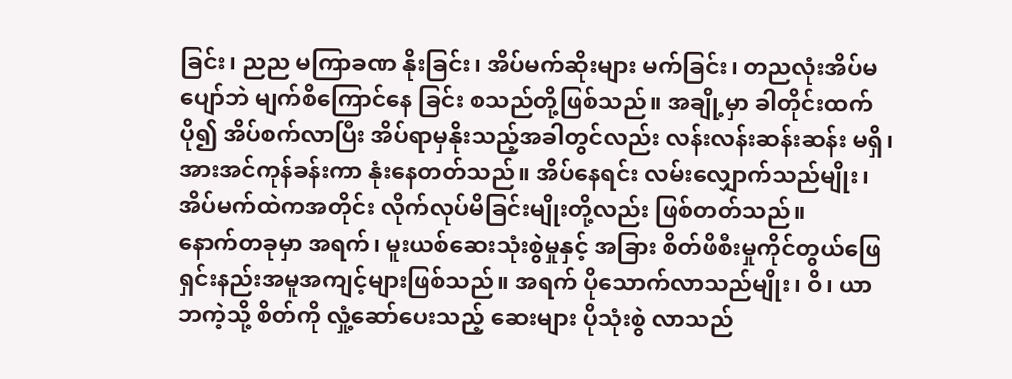ခြင်း၊ ညည မကြာခဏ နိုးခြင်း၊ အိပ်မက်ဆိုးများ မက်ခြင်း၊ တညလုံးအိပ်မပျော်ဘဲ မျက်စိကြောင်နေ ခြင်း စသည်တို့ဖြစ်သည်။ အချို့မှာ ခါတိုင်းထက်ပို၍ အိပ်စက်လာပြီး အိပ်ရာမှနိုးသည့်အခါတွင်လည်း လန်းလန်းဆန်းဆန်း မရှိ၊ အားအင်ကုန်ခန်းကာ နုံးနေတတ်သည်။ အိပ်နေရင်း လမ်းလျှောက်သည်မျိုး၊ အိပ်မက်ထဲကအတိုင်း လိုက်လုပ်မိခြင်းမျိုးတို့လည်း ဖြစ်တတ်သည်။
နောက်တခုမှာ အရက်၊ မူးယစ်ဆေးသုံးစွဲမှုနှင့် အခြား စိတ်ဖိစီးမှုကိုင်တွယ်ဖြေရှင်းနည်းအမူအကျင့်များဖြစ်သည်။ အရက် ပိုသောက်လာသည်မျိုး၊ ဝိ၊ ယာဘကဲ့သို့ စိတ်ကို လှုံ့ဆော်ပေးသည့် ဆေးများ ပိုသုံးစွဲ လာသည်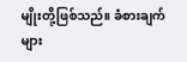မျိုးတို့ဖြစ်သည်။ ခံစားချက်များ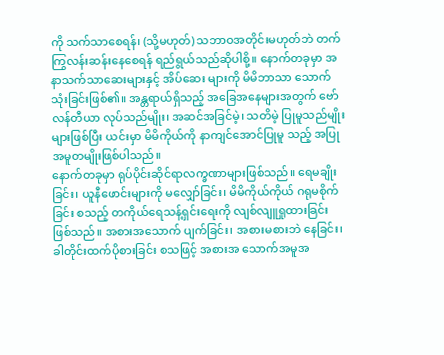ကို သက်သာစေရန်၊ (သို့မဟုတ်) သဘာဝအတိုင်းမဟုတ်ဘဲ တက်ကြွလန်းဆန်းနေစေရန် ရည်ရွယ်သည်ဆိုပါစို့။ နောက်တခုမှာ အနာသက်သာဆေးများနှင့် အိပ်ဆေး များကို မိမိဘာသာ သောက်သုံးခြင်းဖြစ်၏။ အန္တရာယ်ရှိသည့် အခြေအနေများအတွက် ဗော်လန်တီယာ လုပ်သည်မျိုး၊ အဆင်အခြင်မဲ့၊ သတိမဲ့ ပြုမူသည်မျိုးများဖြစ်ပြီး ယင်းမှာ မိမိကိုယ်ကို နာကျင်အောင်ပြုမူ သည့် အပြုအမူတမျိုးဖြစ်ပါသည်။
နောက်တခုမှာ ရုပ်ပိုင်းဆိုင်ရာလက္ခဏာများဖြစ်သည်။ ရေမချိုးခြင်း၊ ယူနီဖောင်းများကို မလျှော်ခြင်း၊ မိမိကိုယ်ကိုယ် ဂရုမစိုက်ခြင်း စသည့် တကိုယ်ရေသန့်ရှင်းရေးကို လျစ်လျူရှုထားခြင်း ဖြစ်သည်။ အစားအသောက် ပျက်ခြင်း၊ အစားမစားဘဲ နေခြင်း၊ ခါတိုင်းထက်ပိုစားခြင်း စသဖြင့် အစားအ သောက်အမူအ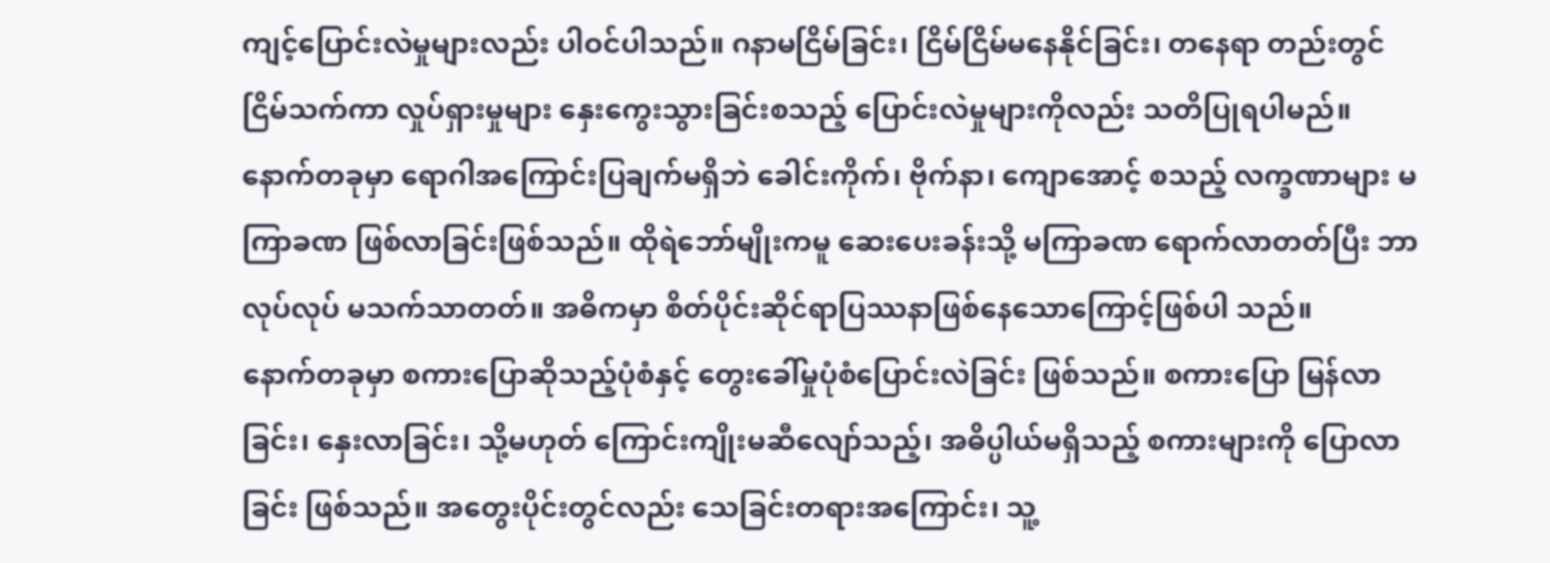ကျင့်ပြောင်းလဲမှုများလည်း ပါဝင်ပါသည်။ ဂနာမငြိမ်ခြင်း၊ ငြိမ်ငြိမ်မနေနိုင်ခြင်း၊ တနေရာ တည်းတွင် ငြိမ်သက်ကာ လှုပ်ရှားမှုများ နှေးကွေးသွားခြင်းစသည့် ပြောင်းလဲမှုများကိုလည်း သတိပြုရပါမည်။ နောက်တခုမှာ ရောဂါအကြောင်းပြချက်မရှိဘဲ ခေါင်းကိုက်၊ ဗိုက်နာ၊ ကျောအောင့် စသည့် လက္ခဏာများ မကြာခဏ ဖြစ်လာခြင်းဖြစ်သည်။ ထိုရဲဘော်မျိုးကမူ ဆေးပေးခန်းသို့ မကြာခဏ ရောက်လာတတ်ပြီး ဘာလုပ်လုပ် မသက်သာတတ်။ အဓိကမှာ စိတ်ပိုင်းဆိုင်ရာပြဿနာဖြစ်နေသောကြောင့်ဖြစ်ပါ သည်။
နောက်တခုမှာ စကားပြောဆိုသည့်ပုံစံနှင့် တွေးခေါ်မှုပုံစံပြောင်းလဲခြင်း ဖြစ်သည်။ စကားပြော မြန်လာခြင်း၊ နှေးလာခြင်း၊ သို့မဟုတ် ကြောင်းကျိုးမဆီလျော်သည့်၊ အဓိပ္ပါယ်မရှိသည့် စကားများကို ပြောလာခြင်း ဖြစ်သည်။ အတွေးပိုင်းတွင်လည်း သေခြင်းတရားအကြောင်း၊ သူ့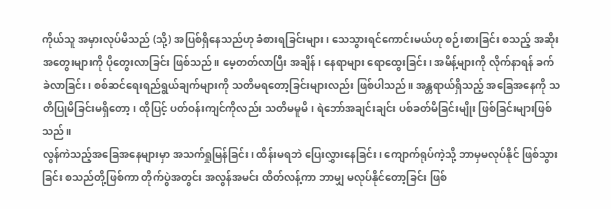ကိုယ်သူ အမှားလုပ်မိသည် (သို့) အပြစ်ရှိနေသည်ဟု ခံစားရခြင်းများ၊ သေသွားရင်ကောင်းမယ်ဟု စဉ်းစားခြင်း စသည့် အဆိုးအတွေးများကို ပိုတွေးလာခြင်း ဖြစ်သည်။ မေ့တတ်လာပြီး အချိန်၊ နေရာများ ရောထွေးခြင်း၊ အမိန့်များကို လိုက်နာရန် ခက်ခဲလာခြင်း၊ စစ်ဆင်ရေးရည်ရွယ်ချက်များကို သတိမရတော့ခြင်းများလည်း ဖြစ်ပါသည်။ အန္တရာယ်ရှိသည့် အခြေအနေကို သတိပြုမိခြင်းမရှိတော့၊ ထိုပြင့် ပတ်ဝန်းကျင်ကိုလည်း သတိမမူမိ၊ ရဲဘော်အချင်းချင်း ပစ်ခတ်မိခြင်းမျိုး ဖြစ်ခြင်းများဖြစ်သည်။
လွန်ကဲသည့်အခြေအနေများမှာ အသက်ရှုမြန်ခြင်း၊ ထိန်းမရဘဲ ပြေးလွှားနေခြင်း၊ ကျောက်ရုပ်ကဲ့သို့ ဘာမှမလုပ်နိုင် ဖြစ်သွားခြင်း စသည်တို့ဖြစ်ကာ တိုက်ပွဲအတွင်း အလွန်အမင်း ထိတ်လန့်ကာ ဘာမျှ မလုပ်နိုင်တော့ခြင်း ဖြစ်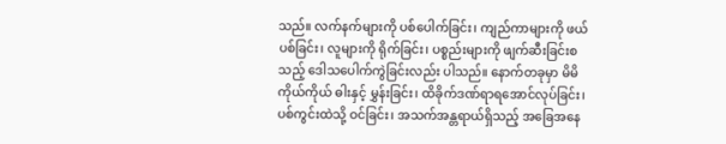သည်။ လက်နက်များကို ပစ်ပေါက်ခြင်း၊ ကျည်ကာများကို ဖယ်ပစ်ခြင်း၊ လူများကို ရိုက်ခြင်း၊ ပစ္စည်းများကို ဖျက်ဆီးခြင်းစသည့် ဒေါသပေါက်ကွဲခြင်းလည်း ပါသည်။ နောက်တခုမှာ မိမိကိုယ်ကိုယ် ဓါးနှင့် မွှန်းခြင်း၊ ထိခိုက်ဒဏ်ရာရအောင်လုပ်ခြင်း၊ ပစ်ကွင်းထဲသို့ ဝင်ခြင်း၊ အသက်အန္တရာယ်ရှိသည့် အခြေအနေ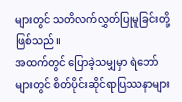များတွင် သတိလက်လွှတ်ပြုမူခြင်းတို့ ဖြစ်သည်။
အထက်တွင် ပြောခဲ့သမျှမှာ ရဲဘော်များတွင် စိတ်ပိုင်းဆိုင်ရာပြဿနာများ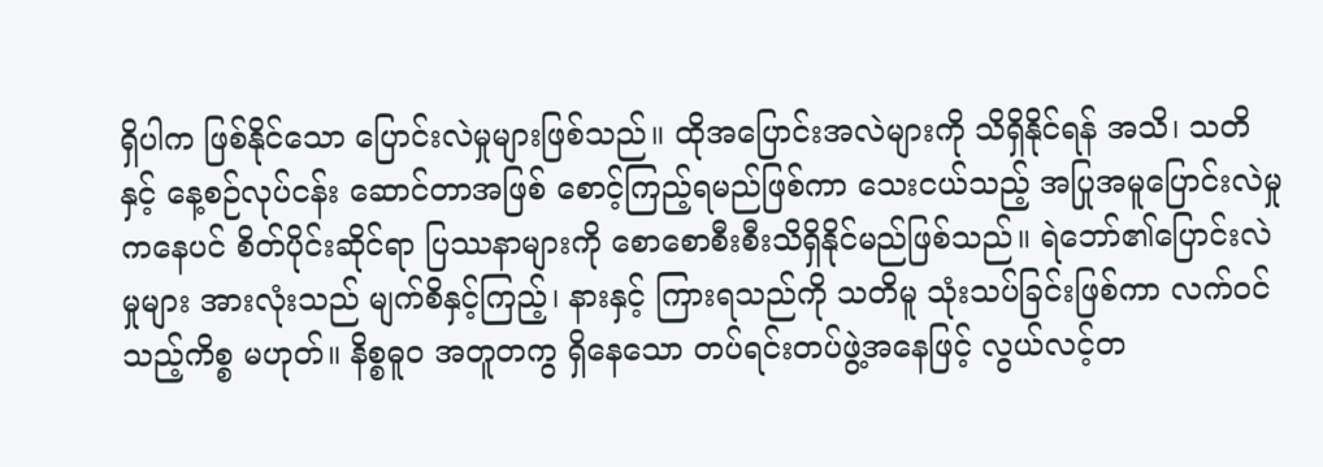ရှိပါက ဖြစ်နိုင်သော ပြောင်းလဲမှုများဖြစ်သည်။ ထိုအပြောင်းအလဲများကို သိရှိနိုင်ရန် အသိ၊ သတိနှင့် နေ့စဉ်လုပ်ငန်း ဆောင်တာအဖြစ် စောင့်ကြည့်ရမည်ဖြစ်ကာ သေးငယ်သည့် အပြုအမူပြောင်းလဲမှုကနေပင် စိတ်ပိုင်းဆိုင်ရာ ပြဿနာများကို စောစောစီးစီးသိရှိနိုင်မည်ဖြစ်သည်။ ရဲဘော်၏ပြောင်းလဲမှုများ အားလုံးသည် မျက်စိနှင့်ကြည့်၊ နားနှင့် ကြားရသည်ကို သတိမူ သုံးသပ်ခြင်းဖြစ်ကာ လက်ဝင်သည့်ကိစ္စ မဟုတ်။ နိစ္စဓူဝ အတူတကွ ရှိနေသော တပ်ရင်းတပ်ဖွဲ့အနေဖြင့် လွယ်လင့်တ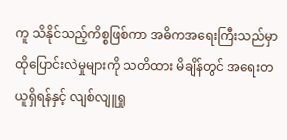ကူ သိနိုင်သည့်ကိစ္စဖြစ်ကာ အဓိကအရေးကြီးသည်မှာ ထိုပြောင်းလဲမှုများကို သတိထား မိချိန်တွင် အရေးတယူရှိရန်နှင့် လျစ်လျူရှု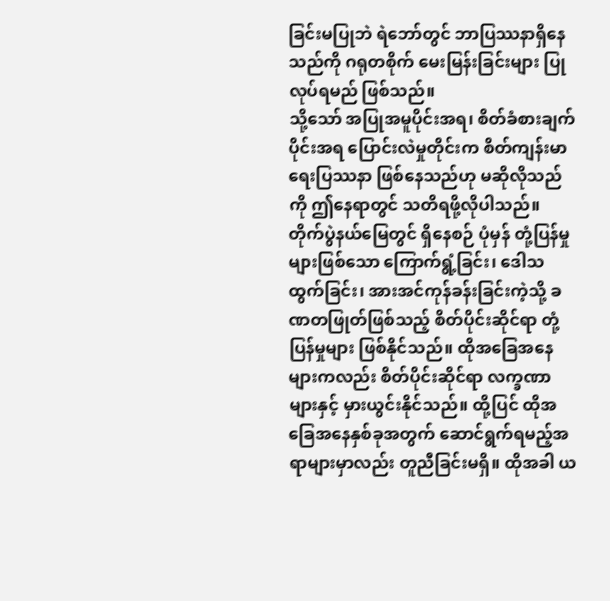ခြင်းမပြုဘဲ ရဲဘော်တွင် ဘာပြဿနာရှိနေသည်ကို ဂရုတစိုက် မေးမြန်းခြင်းများ ပြုလုပ်ရမည် ဖြစ်သည်။
သို့သော် အပြုအမူပိုင်းအရ၊ စိတ်ခံစားချက်ပိုင်းအရ ပြောင်းလဲမှုတိုင်းက စိတ်ကျန်းမာရေးပြဿနာ ဖြစ်နေသည်ဟု မဆိုလိုသည်ကို ဤနေရာတွင် သတိရဖို့လိုပါသည်။ တိုက်ပွဲနယ်မြေတွင် ရှိနေစဉ် ပုံမှန် တုံ့ပြန်မှုများဖြစ်သော ကြောက်ရွံ့ခြင်း၊ ဒေါသထွက်ခြင်း၊ အားအင်ကုန်ခန်းခြင်းကဲ့သို့ ခဏတဖြုတ်ဖြစ်သည့် စိတ်ပိုင်းဆိုင်ရာ တုံ့ပြန်မှုများ ဖြစ်နိုင်သည်။ ထိုအခြေအနေများကလည်း စိတ်ပိုင်းဆိုင်ရာ လက္ခဏာများနှင့် မှားယွင်းနိုင်သည်။ ထို့ပြင် ထိုအခြေအနေနှစ်ခုအတွက် ဆောင်ရွက်ရမည့်အရာများမှာလည်း တူညီခြင်းမရှိ။ ထိုအခါ ယ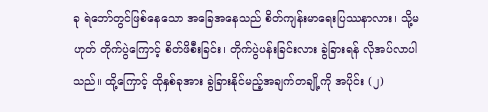ခု ရဲဘော်တွင်ဖြစ်နေသော အခြေအနေသည် စိတ်ကျန်းမာရေးပြဿနာလား၊ သို့မဟုတ် တိုက်ပွဲကြောင့် စိတ်ဖိစီးခြင်း၊ တိုက်ပွဲပန်းခြင်းလား ခွဲခြားရန် လိုအပ်လာပါသည်။ ထို့ကြောင့် ထိုနှစ်ခုအား ခွဲခြားနိုင်မည့်အချက်တချို့ကို အပိုင်း (၂)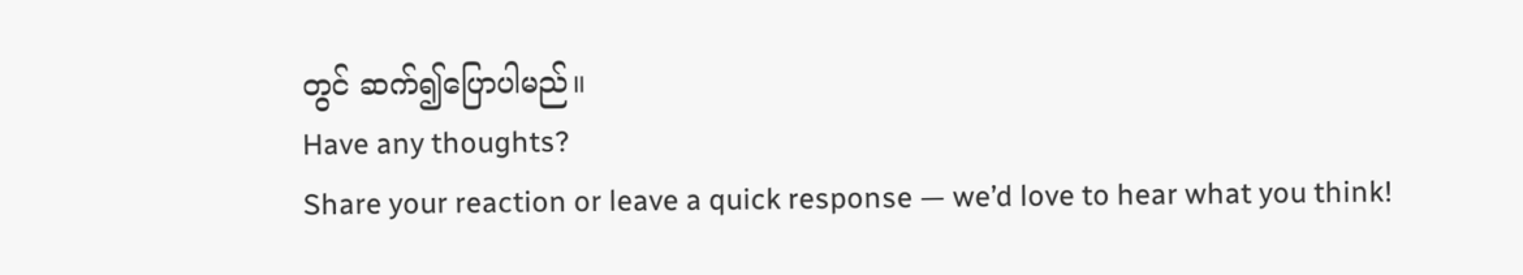တွင် ဆက်၍ပြောပါမည်။
Have any thoughts?
Share your reaction or leave a quick response — we’d love to hear what you think!